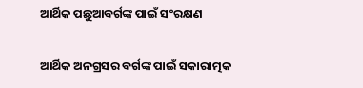ଆର୍ଥିକ ପଛୁଆବର୍ଗଙ୍କ ପାଇଁ ସଂରକ୍ଷଣ

ଆର୍ଥିକ ଅନଗ୍ରସର ବର୍ଗଙ୍କ ପାଇଁ ସକାରାତ୍ମକ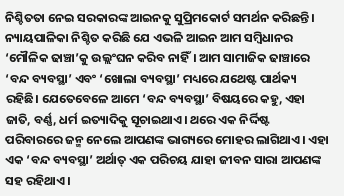ନିଶ୍ଚିତତା ନେଇ ସରକାରଙ୍କ ଆଇନକୁ ସୁପ୍ରିମକୋର୍ଟ ସମର୍ଥନ କରିଛନ୍ତି। ନ୍ୟାୟପାଳିକା ନିଶ୍ଚିତ କରିଛି ଯେ ଏଭଳି ଆଇନ ଆମ ସମ୍ବିଧାନର ‘ମୌଳିକ ଢାଞ୍ଚା’କୁ ଉଲ୍ଲଂଘନ କରିବ ନାହିଁ। ଆମ ସାମାଜିକ ଢାଞ୍ଚାରେ ‘ବନ୍ଦ ବ୍ୟବସ୍ଥା’ ଏବଂ ‘ଖୋଲା ବ୍ୟବସ୍ଥା’ ମଧ୍ୟରେ ଯଥେଷ୍ଟ ପାର୍ଥକ୍ୟ ରହିଛି। ଯେତେବେଳେ ଆମେ ‘ବନ୍ଦ ବ୍ୟବସ୍ଥା’ ବିଷୟରେ କହୁ, ଏହା ଜାତି, ବର୍ଣ୍ଣ, ଧର୍ମ ଇତ୍ୟାଦିକୁ ସୂଚାଇଥାଏ। ଥରେ ଏକ ନିର୍ଦ୍ଦିଷ୍ଟ ପରିବାରରେ ଜନ୍ମ ନେଲେ ଆପଣଙ୍କ ଭାଗ୍ୟରେ ମୋହର ଲାଗିଥାଏ। ଏହା ଏକ ‘ବନ୍ଦ ବ୍ୟବସ୍ଥା’ ଅର୍ଥାତ୍‌ ଏକ ପରିଚୟ ଯାହା ଜୀବନ ସାରା ଆପଣଙ୍କ ସହ ରହିଥାଏ।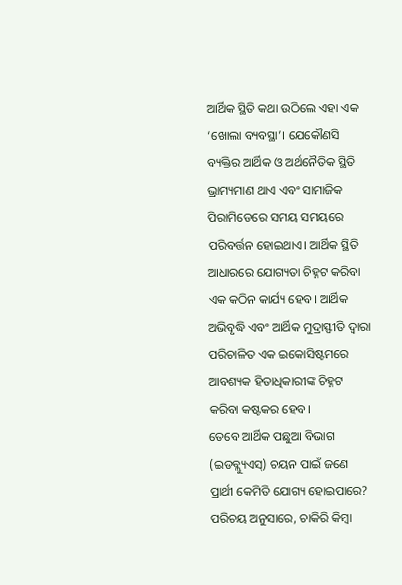ଆର୍ଥିକ ସ୍ଥିତି କଥା ଉଠିଲେ ଏହା ଏକ ‘ଖୋଲା ବ୍ୟବସ୍ଥା’। ଯେକୌଣସି ବ୍ୟକ୍ତିର ଆର୍ଥିକ ଓ ଅର୍ଥନୈତିକ ସ୍ଥିତି ଭ୍ରାମ୍ୟମାଣ ଥାଏ ଏବଂ ସାମାଜିକ ପିରାମିଡେରେ ସମୟ ସମୟରେ ପରିବର୍ତ୍ତନ ହୋଇଥାଏ। ଆର୍ଥିକ ସ୍ଥିତି ଆଧାରରେ ଯୋଗ୍ୟତା ଚିହ୍ନଟ କରିବା ଏକ କଠିନ କାର୍ଯ୍ୟ ହେବ। ଆର୍ଥିକ ଅଭିବୃଦ୍ଧି ଏବଂ ଆର୍ଥିକ ମୁଦ୍ରାସ୍ଫୀତି ଦ୍ୱାରା ପରିଚାଳିତ ଏକ ଇକୋସିଷ୍ଟମରେ ଆବଶ୍ୟକ ହିତାଧିକାରୀଙ୍କ ଚିହ୍ନଟ କରିବା କଷ୍ଟକର ହେବ।
ତେବେ ଆର୍ଥିକ ପଛୁଆ ବିଭାଗ (ଇଡବ୍ଲ୍ୟୁଏସ୍‌) ଚୟନ ପାଇଁ ଜଣେ ପ୍ରାର୍ଥୀ କେମିତି ଯୋଗ୍ୟ ହୋଇପାରେ? ପରିଚୟ ଅନୁସାରେ, ଚାକିରି କିମ୍ବା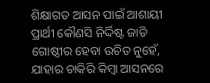ଶିକ୍ଷାଗତ ଆସନ ପାଇଁ ଆଶାୟୀ ପ୍ରାର୍ଥୀ କୌଣସି ନିର୍ଦ୍ଦିଷ୍ଟ ଜାତି ଗୋଷ୍ଠୀର ହେବା ଉଚିତ ନୁହେଁ, ଯାହାର ଚାକିରି କିମ୍ବା ଆସନରେ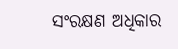ସଂରକ୍ଷଣ ଅଧିକାର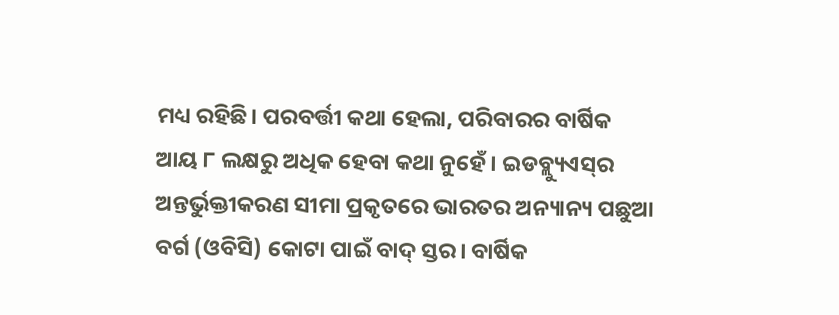ମଧ୍ୟ ରହିଛି। ପରବର୍ତ୍ତୀ କଥା ହେଲା, ପରିବାରର ବାର୍ଷିକ ଆୟ ୮ ଲକ୍ଷରୁ ଅଧିକ ହେବା କଥା ନୁହେଁ। ଇଡବ୍ଲ୍ୟୁଏସ୍‌ର ଅନ୍ତର୍ଭୁକ୍ତୀକରଣ ସୀମା ପ୍ରକୃତରେ ଭାରତର ଅନ୍ୟାନ୍ୟ ପଛୁଆ ବର୍ଗ (ଓବିସି) କୋଟା ପାଇଁ ବାଦ୍‌ ସ୍ତର। ବାର୍ଷିକ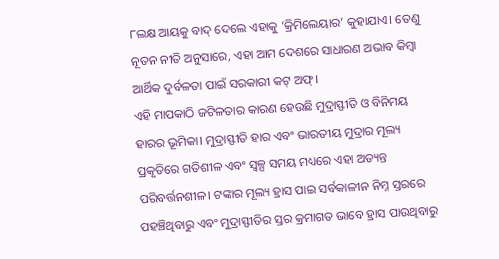୮ଲକ୍ଷ ଆୟକୁ ବାଦ୍‌ ଦେଲେ ଏହାକୁ ‘କ୍ରିମିଲେୟାର’ କୁହାଯାଏ। ତେଣୁ ନୂତନ ନୀତି ଅନୁସାରେ, ଏହା ଆମ ଦେଶରେ ସାଧାରଣ ଅଭାବ କିମ୍ବା ଆର୍ଥିକ ଦୁର୍ବଳତା ପାଇଁ ସରକାରୀ କଟ୍‌ ଅଫ୍‌।
ଏହି ମାପକାଠି ଜଟିଳତାର କାରଣ ହେଉଛି ମୁଦ୍ରାସ୍ଫୀତି ଓ ବିନିମୟ ହାରର ଭୂମିକା। ମୁଦ୍ରାସ୍ଫୀତି ହାର ଏବଂ ଭାରତୀୟ ମୁଦ୍ରାର ମୂଲ୍ୟ ପ୍ରକୃତିରେ ଗତିଶୀଳ ଏବଂ ସ୍ବଳ୍ପ ସମୟ ମଧ୍ୟରେ ଏହା ଅତ୍ୟନ୍ତ ପରିବର୍ତ୍ତନଶୀଳ। ଟଙ୍କାର ମୂଲ୍ୟ ହ୍ରାସ ପାଇ ସର୍ବକାଳୀନ ନିମ୍ନ ସ୍ତରରେ ପହଞ୍ଚିଥିବାରୁ ଏବଂ ମୁଦ୍ରାସ୍ଫୀତିର ସ୍ତର କ୍ରମାଗତ ଭାବେ ହ୍ରାସ ପାଉଥିବାରୁ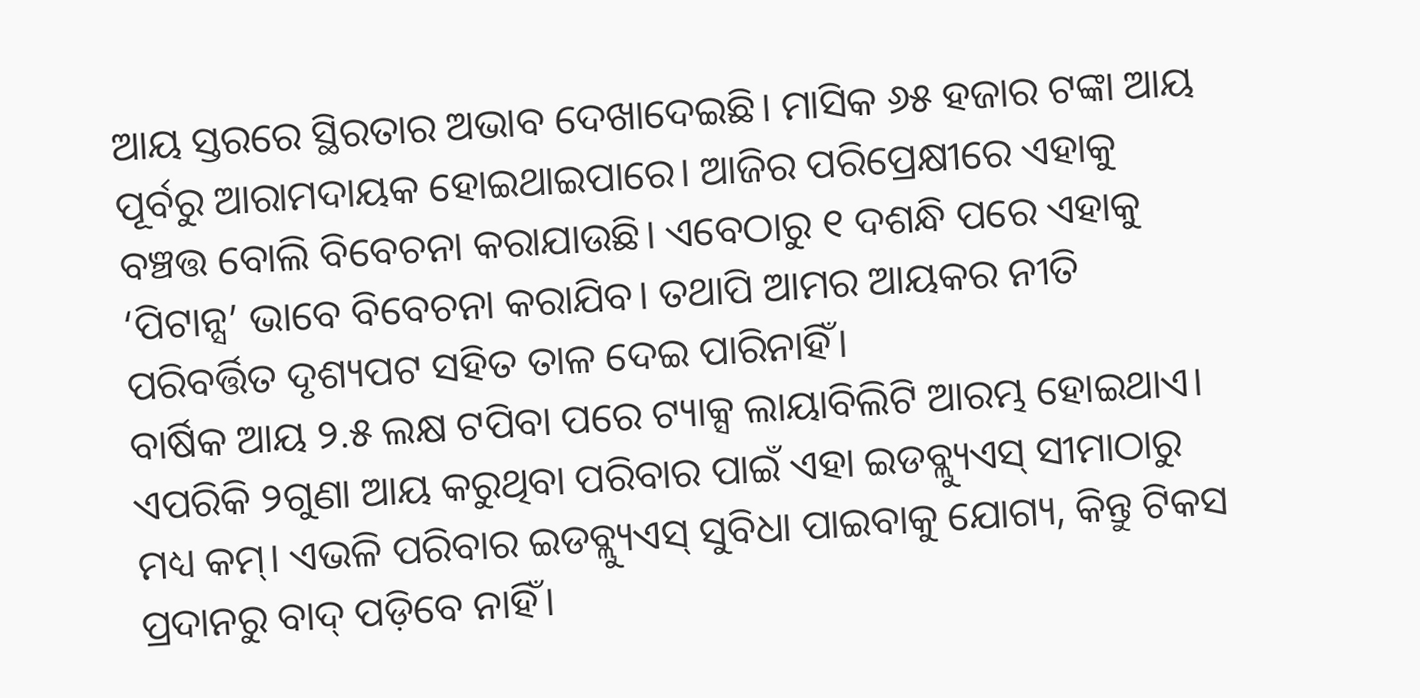ଆୟ ସ୍ତରରେ ସ୍ଥିରତାର ଅଭାବ ଦେଖାଦେଇଛି। ମାସିକ ୬୫ ହଜାର ଟଙ୍କା ଆୟ ପୂର୍ବରୁ ଆରାମଦାୟକ ହୋଇଥାଇପାରେ। ଆଜିର ପରିପ୍ରେକ୍ଷୀରେ ଏହାକୁ ବଞ୍ଚତ୍ତ ବୋଲି ବିବେଚନା କରାଯାଉଛି। ଏବେଠାରୁ ୧ ଦଶନ୍ଧି ପରେ ଏହାକୁ ‘ପିଟାନ୍ସ’ ଭାବେ ବିବେଚନା କରାଯିବ। ତଥାପି ଆମର ଆୟକର ନୀତି ପରିବର୍ତ୍ତିତ ଦୃଶ୍ୟପଟ ସହିତ ତାଳ ଦେଇ ପାରିନାହିଁ।
ବାର୍ଷିକ ଆୟ ୨.୫ ଲକ୍ଷ ଟପିବା ପରେ ଟ୍ୟାକ୍ସ ଲାୟାବିଲିଟି ଆରମ୍ଭ ହୋଇଥାଏ। ଏପରିକି ୨ଗୁଣା ଆୟ କରୁଥିବା ପରିବାର ପାଇଁ ଏହା ଇଡବ୍ଲ୍ୟୁଏସ୍‌ ସୀମାଠାରୁ ମଧ୍ୟ କମ୍‌। ଏଭଳି ପରିବାର ଇଡବ୍ଲ୍ୟୁଏସ୍‌ ସୁବିଧା ପାଇବାକୁ ଯୋଗ୍ୟ, କିନ୍ତୁ ଟିକସ ପ୍ରଦାନରୁ ବାଦ୍‌ ପଡ଼ିବେ ନାହିଁ।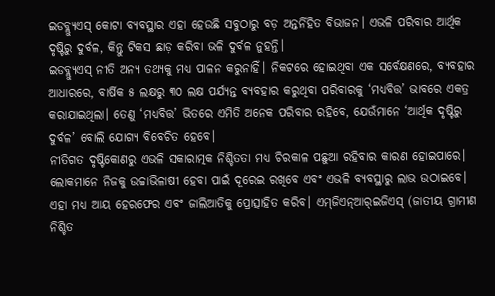ଇଡବ୍ଲ୍ୟୁଏସ୍‌ କୋଟା ବ୍ୟବସ୍ଥାର ଏହା ହେଉଛି ସବୁଠାରୁ ବଡ଼ ଅନ୍ତର୍ନିହିତ ବିଭାଜନ। ଏଭଳି ପରିବାର ଆର୍ଥିକ ଦୃଷ୍ଟିରୁ ଦୁର୍ବଳ, କିନ୍ତୁ ଟିକସ ଛାଡ଼ କରିବା ଭଳି ଦୁର୍ବଳ ନୁହନ୍ତି।
ଇଡବ୍ଲ୍ୟୁଏସ୍‌ ନୀତି ଅନ୍ୟ ତଥ୍ୟକୁ ମଧ୍ୟ ପାଳନ କରୁନାହିଁ। ନିକଟରେ ହୋଇଥିବା ଏକ ସର୍ବେକ୍ଷଣରେ, ବ୍ୟବହାର ଆଧାରରେ, ବାର୍ଷିକ ୫ ଲକ୍ଷରୁ ୩୦ ଲକ୍ଷ ପର୍ଯ୍ୟନ୍ତ ବ୍ୟବହାର କରୁଥିବା ପରିବାରକୁ ‘ମଧ୍ୟବିତ୍ତ’ ଭାବରେ ଏକତ୍ର କରାଯାଇଥିଲା। ତେଣୁ ‘ମଧ୍ୟବିତ୍ତ’ ଭିତରେ ଏମିତି ଅନେକ ପରିବାର ରହିବେ, ଯେଉଁମାନେ ‘ଆର୍ଥିକ ଦୃଷ୍ଟିରୁ ଦୁର୍ବଳ’ ବୋଲି ଯୋଗ୍ୟ ବିବେଚିତ ହେବେ।
ନୀତିଗତ ଦୃଷ୍ଟିକୋଣରୁ ଏଭଳି ସକାରାତ୍ମକ ନିଶ୍ଚିତତା ମଧ୍ୟ ଚିରକାଳ ପଛୁଆ ରହିବାର କାରଣ ହୋଇପାରେ। ଲୋକମାନେ ନିଜକୁ ଉଚ୍ଚାଭିଳାଷୀ ହେବା ପାଇଁ ଦୂରେଇ ରଖିବେ ଏବଂ ଏଭଳି ବ୍ୟବସ୍ଥାରୁ ଲାଭ ଉଠାଇବେ। ଏହା ମଧ୍ୟ ଆୟ ହେରଫେର ଏବଂ ଜାଲିଆତିକୁ ପ୍ରୋତ୍ସାହିତ କରିବ। ଏମ୍‌ଜିଏନ୍‌ଆର୍‌ଇଜିଏସ୍‌ (ଜାତୀୟ ଗ୍ରାମୀଣ ନିଶ୍ଚିତ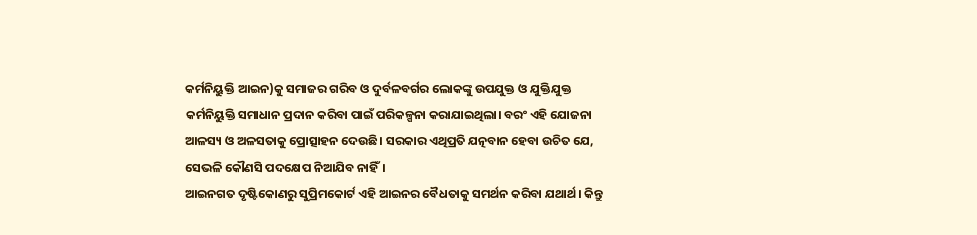କର୍ମନିୟୁକ୍ତି ଆଇନ)କୁ ସମାଜର ଗରିବ ଓ ଦୁର୍ବଳବର୍ଗର ଲୋକଙ୍କୁ ଉପଯୁକ୍ତ ଓ ଯୁକ୍ତିଯୁକ୍ତ କର୍ମନିୟୁକ୍ତି ସମାଧାନ ପ୍ରଦାନ କରିବା ପାଇଁ ପରିକଳ୍ପନା କରାଯାଇଥିଲା। ବରଂ ଏହି ଯୋଜନା ଆଳସ୍ୟ ଓ ଅଳସତାକୁ ପ୍ରୋତ୍ସାହନ ଦେଉଛି। ସରକାର ଏଥିପ୍ରତି ଯତ୍ନବାନ ହେବା ଉଚିତ ଯେ, ସେଭଳି କୌଣସି ପଦକ୍ଷେପ ନିଆଯିବ ନାହିଁ।
ଆଇନଗତ ଦୃଷ୍ଟିକୋଣରୁ ସୁପ୍ରିମକୋର୍ଟ ଏହି ଆଇନର ବୈଧତାକୁ ସମର୍ଥନ କରିବା ଯଥାର୍ଥ। କିନ୍ତୁ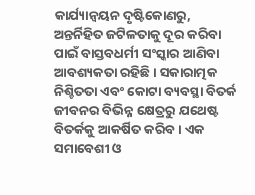କାର୍ଯ୍ୟାନ୍ବୟନ ଦୃଷ୍ଟିକୋଣରୁ, ଅନ୍ତର୍ନିହିତ ଜଟିଳତାକୁ ଦୂର କରିବା ପାଇଁ ବାସ୍ତବଧର୍ମୀ ସଂସ୍କାର ଆଣିବା ଆବଶ୍ୟକତା ରହିଛି। ସକାରାତ୍ମକ ନିଶ୍ଚିତତା ଏବଂ କୋଟା ବ୍ୟବସ୍ଥା ବିତର୍କ ଜୀବନର ବିଭିନ୍ନ କ୍ଷେତ୍ରରୁ ଯଥେଷ୍ଟ ବିତର୍କକୁ ଆକର୍ଷିତ କରିବ। ଏକ ସମାବେଶୀ ଓ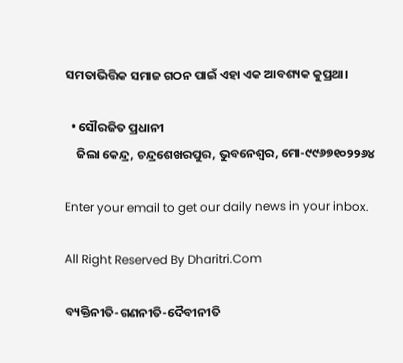ସମତାଭିତ୍ତିକ ସମାଜ ଗଠନ ପାଇଁ ଏହା ଏକ ଆବଶ୍ୟକ କୁପ୍ରଥା।

  • ସୌରଜିତ ପ୍ରଧାନୀ
    ଜିଲା କେନ୍ଦ୍ର, ଚନ୍ଦ୍ରଶେଖରପୁର, ଭୁବନେଶ୍ୱର, ମୋ-୯୯୬୭୧୦୨୨୬୪

Enter your email to get our daily news in your inbox.

All Right Reserved By Dharitri.Com

ବ୍ୟକ୍ତିନୀତି-ଗଣନୀତି-ଦୈବୀନୀତି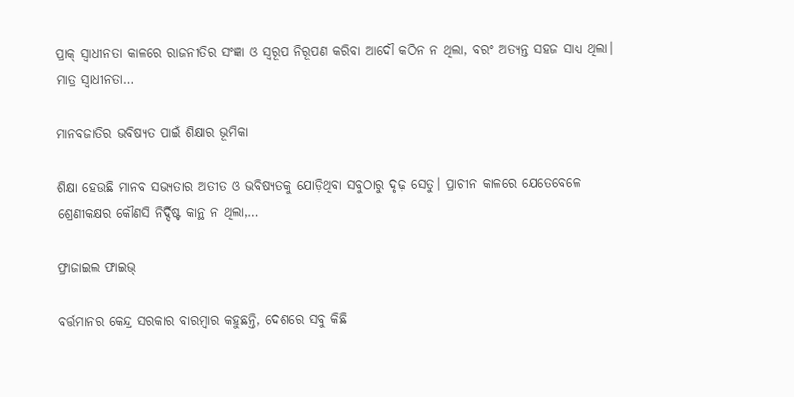ପ୍ରାକ୍‌ ସ୍ବାଧୀନତା କାଳରେ ରାଜନୀତିର ସଂଜ୍ଞା ଓ ସ୍ବରୂପ ନିରୂପଣ କରିବା ଆଦୌ କଠିନ ନ ଥିଲା, ବରଂ ଅତ୍ୟନ୍ତ ସହଜ ସାଧ୍ୟ ଥିଲା। ମାତ୍ର ସ୍ବାଧୀନତା…

ମାନବଜାତିର ଭବିଷ୍ୟତ ପାଇଁ ଶିକ୍ଷାର ଭୂମିକା

ଶିକ୍ଷା ହେଉଛି ମାନବ ସଭ୍ୟତାର ଅତୀତ ଓ ଭବିଷ୍ୟତକୁ ଯୋଡ଼ିଥିବା ସବୁଠାରୁ ଦୃଢ଼ ସେତୁ। ପ୍ରାଚୀନ କାଳରେ ଯେତେବେଳେ ଶ୍ରେଣୀକକ୍ଷର କୌଣସି ନିର୍ଦ୍ଦିଷ୍ଟ କାନ୍ଥ ନ ଥିଲା,…

ଫ୍ରାଜାଇଲ ଫାଇଭ୍‌

ବର୍ତ୍ତମାନର କେନ୍ଦ୍ର ସରକାର ବାରମ୍ବାର କହୁଛନ୍ତି, ଦେଶରେ ସବୁ କିଛି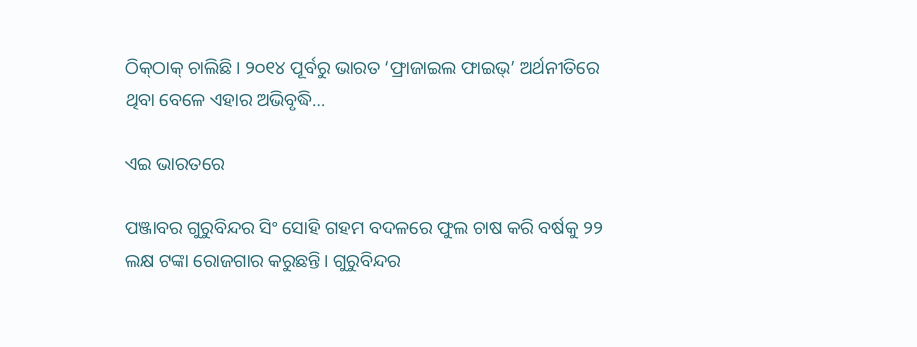ଠିକ୍‌ଠାକ୍‌ ଚାଲିଛି। ୨୦୧୪ ପୂର୍ବରୁ ଭାରତ ‘ଫ୍ରାଜାଇଲ ଫାଇଭ୍‌’ ଅର୍ଥନୀତିରେ ଥିବା ବେଳେ ଏହାର ଅଭିବୃଦ୍ଧି…

ଏଇ ଭାରତରେ

ପଞ୍ଜାବର ଗୁରୁବିନ୍ଦର ସିଂ ସୋହି ଗହମ ବଦଳରେ ଫୁଲ ଚାଷ କରି ବର୍ଷକୁ ୨୨ ଲକ୍ଷ ଟଙ୍କା ରୋଜଗାର କରୁଛନ୍ତି। ଗୁରୁବିନ୍ଦର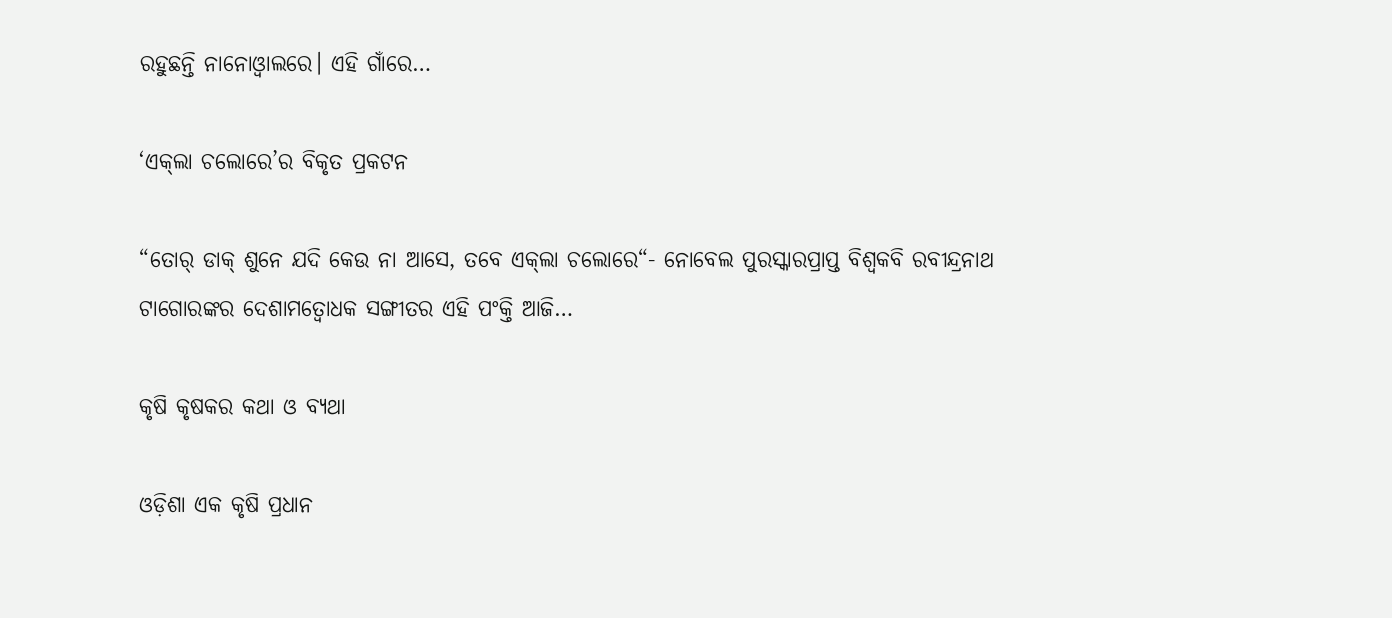ରହୁଛନ୍ତି ନାନୋଓ୍ବାଲରେ। ଏହି ଗାଁରେ…

‘ଏକ୍‌ଲା ଚଲୋରେ’ର ବିକୃତ ପ୍ରକଟନ

“ତୋର୍‌ ଡାକ୍‌ ଶୁନେ ଯଦି କେଉ ନା ଆସେ, ତବେ ଏକ୍‌ଲା ଚଲୋରେ“- ନୋବେଲ ପୁରସ୍କାରପ୍ରାପ୍ତ ବିଶ୍ୱକବି ରବୀନ୍ଦ୍ରନାଥ ଟାଗୋରଙ୍କର ଦେଶାମତ୍ବୋଧକ ସଙ୍ଗୀତର ଏହି ପଂକ୍ତି ଆଜି…

କୃଷି କୃଷକର କଥା ଓ ବ୍ୟଥା

ଓଡ଼ିଶା ଏକ କୃଷି ପ୍ରଧାନ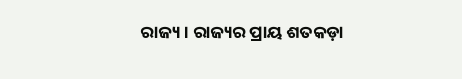ରାଜ୍ୟ। ରାଜ୍ୟର ପ୍ରାୟ ଶତକଡ଼ା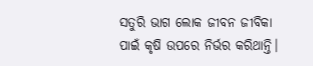ସତୁରି ଭାଗ ଲୋକ ଜୀବନ ଜୀବିକା ପାଇଁ କୃଷି ଉପରେ ନିର୍ଭର କରିଥାନ୍ତି।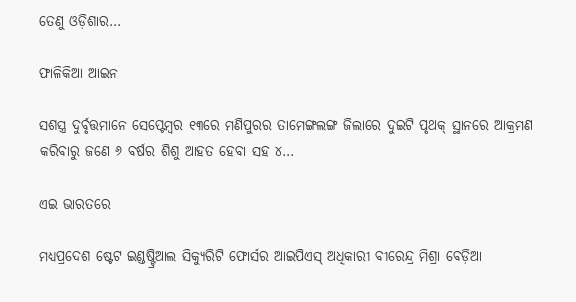ତେଣୁ ଓଡ଼ିଶାର…

ଫାଳିକିଆ ଆଇନ

ସଶସ୍ତ୍ର ଦୁର୍ବୃତ୍ତମାନେ ସେପ୍ଟେମ୍ବର ୧୩ରେ ମଣିପୁରର ତାମେଙ୍ଗଲଙ୍ଗ ଜିଲାରେ ଦୁଇଟି ପୃଥକ୍‌ ସ୍ଥାନରେ ଆକ୍ରମଣ କରିବାରୁ ଜଣେ ୬ ବର୍ଷର ଶିଶୁ ଆହତ ହେବା ସହ ୪…

ଏଇ ଭାରତରେ

ମଧ୍ୟପ୍ରଦେଶ ଷ୍ଟେଟ ଇଣ୍ଡଷ୍ଟ୍ରିଆଲ ସିକ୍ୟୁରିଟି ଫୋର୍ସର ଆଇପିଏସ୍‌ ଅଧିକାରୀ ବୀରେନ୍ଦ୍ର ମିଶ୍ରା ବେଡ଼ିଆ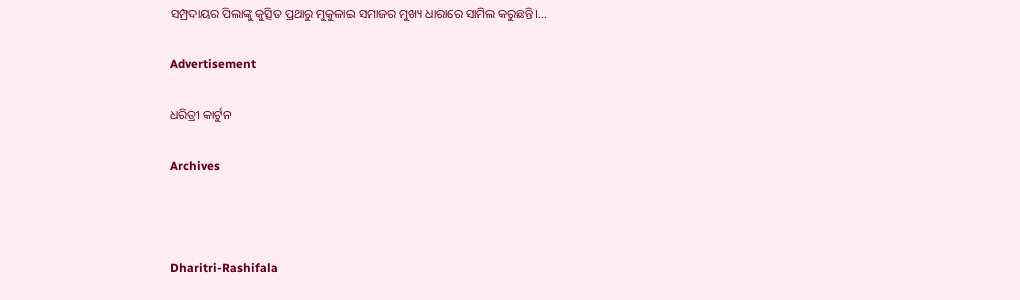ସମ୍ପ୍ରଦାୟର ପିଲାଙ୍କୁ କୁତ୍ସିତ ପ୍ରଥାରୁ ମୁକୁଳାଇ ସମାଜର ମୁଖ୍ୟ ଧାରାରେ ସାମିଲ କରୁଛନ୍ତି।…

Advertisement

ଧରିତ୍ରୀ କାର୍ଟୁନ

Archives



Dharitri-Rashifala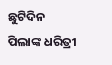ଛୁଟିଦିନ
ପିଲାଙ୍କ ଧରିତ୍ରୀ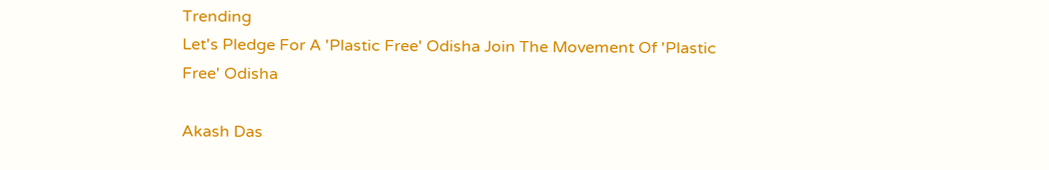Trending
Let's Pledge For A 'Plastic Free' Odisha Join The Movement Of 'Plastic Free' Odisha

Akash Das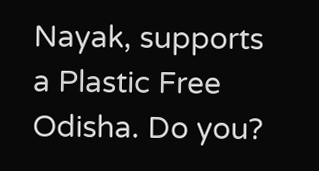Nayak, supports a Plastic Free Odisha. Do you?